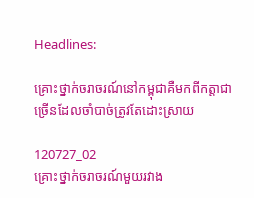Headlines:

គ្រោះថ្នាក់ចរាចរណ៍នៅកម្ពុជាគឺមកពីកត្ដាជាច្រើនដែលចាំបាច់ត្រូវតែដោះស្រាយ

120727_02
គ្រោះថ្នាក់ចរាចរណ៍មួយរវាង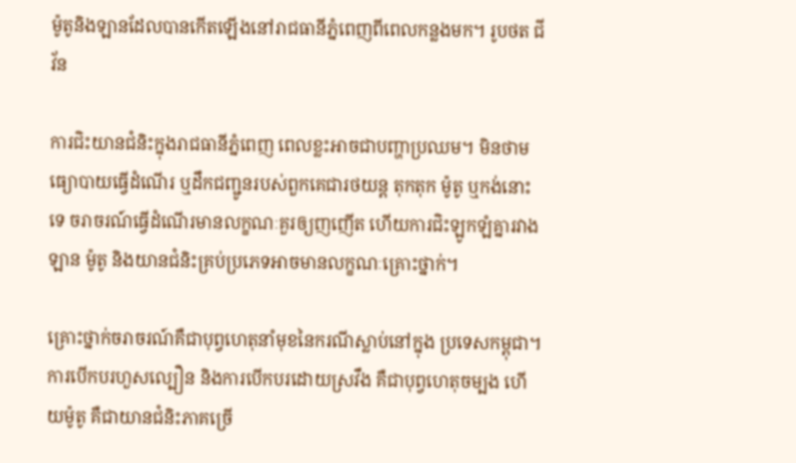ម៉ូតូនិងឡានដែលបានកើតឡើងនៅរាជធានីភ្នំពេញពីពេលកន្លងមក។ រូបថត ជីវ័ន

ការជិះយានជំនិះក្នុងរាជធានីភ្នំពេញ ពេលខ្លះអាចជាបញ្ហាប្រឈម។ មិនថាមធ្យោបាយធ្វើដំណើរ ឬដឹកជញ្ជូនរបស់ពួកគេជារថយន្ត តុកតុក ម៉ូតូ ឬកង់នោះទេ ចរាចរណ៍ធ្វើដំណើរមានលក្ខណៈគួរឲ្យញញើត ហើយការជិះឡូកឡំគ្នារវាងឡាន ម៉ូតូ និងយានជំនិះគ្រប់ប្រភេទអាចមានលក្ខណៈគ្រោះថ្នាក់។

គ្រោះថ្នាក់ចរាចរណ៍គឺជាបុព្វហេតុនាំមុខនៃករណីស្លាប់នៅក្នុង ប្រទេសកម្ពុជា។ ការបើកបរហួសល្បឿន និងការបើកបរដោយស្រវឹង គឺជាបុព្វហេតុចម្បង ហើយម៉ូតូ គឺជាយានជំនិះភាគច្រើ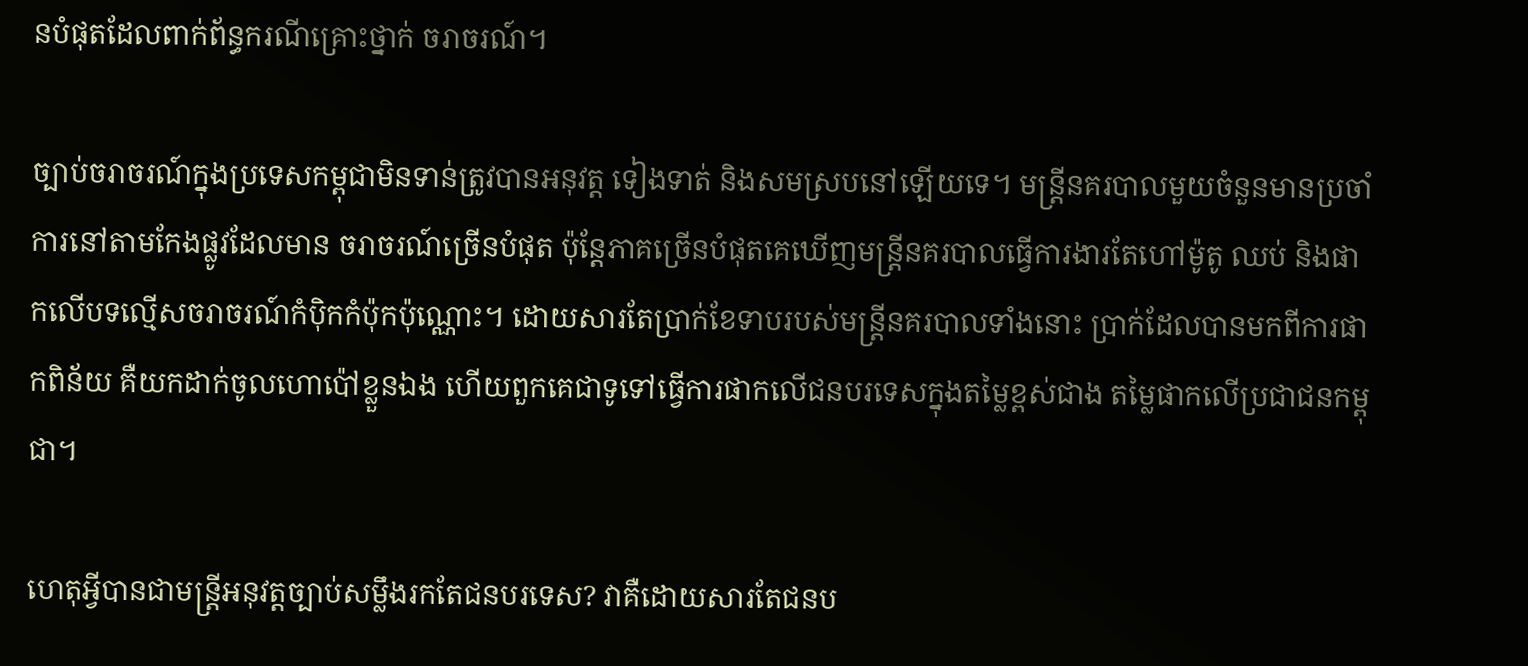នបំផុតដែលពាក់ព័ន្ធករណីគ្រោះថ្នាក់ ចរាចរណ៍។

ច្បាប់ចរាចរណ៍ក្នុងប្រទេសកម្ពុជាមិនទាន់ត្រូវបានអនុវត្ត ទៀងទាត់ និងសមស្របនៅឡើយទេ។ មន្រ្តីនគរបាលមួយចំនួនមានប្រចាំការនៅតាមកែងផ្លូវដែលមាន ចរាចរណ៍ច្រើនបំផុត ប៉ុន្តែភាគច្រើនបំផុតគេឃើញមន្រ្តីនគរបាលធ្វើការងារតែហៅម៉ូតូ ឈប់ និងផាកលើបទល្មើសចរាចរណ៍កំប៉ិកកំប៉ុកប៉ុណ្ណោះ។ ដោយសារតែប្រាក់ខែទាបរបស់មន្រ្តីនគរបាលទាំងនោះ ប្រាក់ដែលបានមកពីការផាកពិន័យ គឺយកដាក់ចូលហោប៉ៅខ្លួនឯង ហើយពួកគេជាទូទៅធ្វើការផាកលើជនបរទេសក្នុងតម្លៃខ្ពស់ជាង តម្លៃផាកលើប្រជាជនកម្ពុជា។

ហេតុអ្វីបានជាមន្រ្តីអនុវត្តច្បាប់សម្លឹងរកតែជនបរទេស? វាគឺដោយសារតែជនប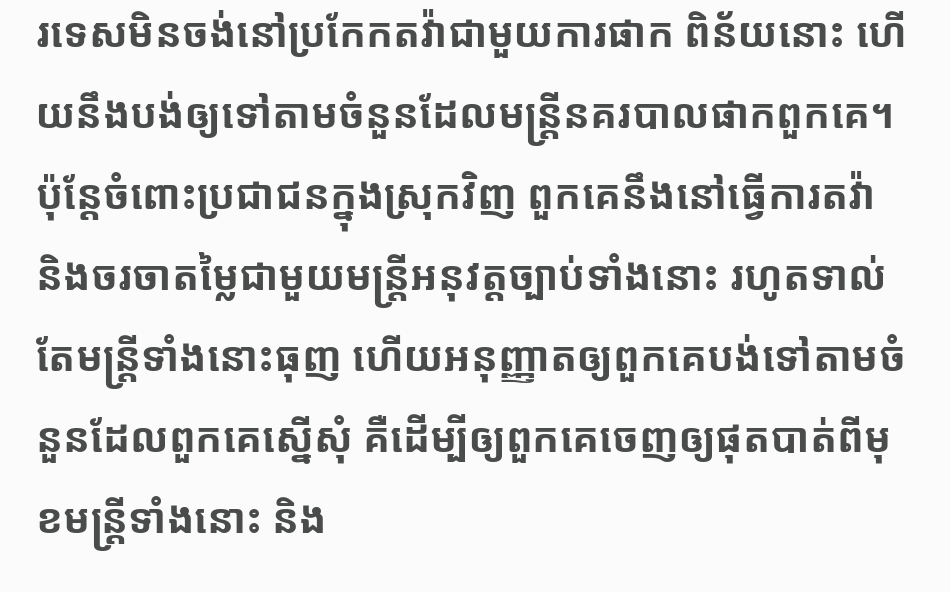រទេសមិនចង់នៅប្រកែកតវ៉ាជាមួយការផាក ពិន័យនោះ ហើយនឹងបង់ឲ្យទៅតាមចំនួនដែលមន្រ្តីនគរបាលផាកពួកគេ។ ប៉ុន្តែចំពោះប្រជាជនក្នុងស្រុកវិញ ពួកគេនឹងនៅធ្វើការតវ៉ា និងចរចាតម្លៃជាមួយមន្រ្តីអនុវត្តច្បាប់ទាំងនោះ រហូតទាល់តែមន្រ្តីទាំងនោះធុញ ហើយអនុញ្ញាតឲ្យពួកគេបង់ទៅតាមចំនួនដែលពួកគេស្នើសុំ គឺដើម្បីឲ្យពួកគេចេញឲ្យផុតបាត់ពីមុខមន្រ្តីទាំងនោះ និង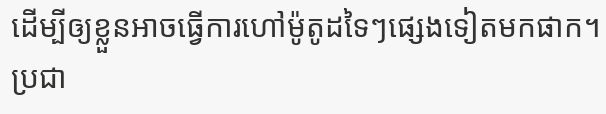ដើម្បីឲ្យខ្លួនអាចធ្វើការហៅម៉ូតូដទៃៗផ្សេងទៀតមកផាក។ ប្រជា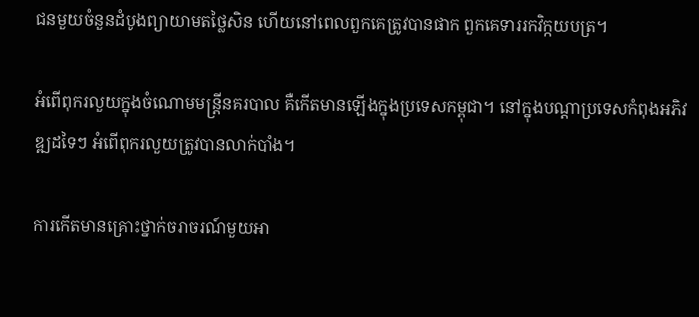ជនមួយចំនួនដំបូងព្យាយាមតថ្លៃសិន ហើយនៅពេលពួកគេត្រូវបានផាក ពួកគេទាររកវិក្កយបត្រ។

អំពើពុករលួយក្នុងចំណោមមន្រ្តីនគរបាល គឺកើតមានឡើងក្នុងប្រទេសកម្ពុជា។ នៅក្នុងបណ្តាប្រទេសកំពុងអភិវឌ្ឍដទៃៗ អំពើពុករលួយត្រូវបានលាក់បាំង។

ការកើតមានគ្រោះថ្នាក់ចរាចរណ៍មួយអា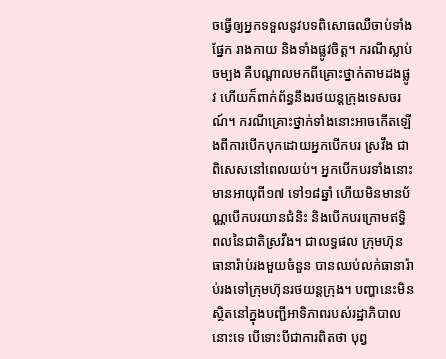ចធ្វើឲ្យអ្នកទទួលនូវបទពិសោធឈឺចាប់ទាំងផ្នែក រាងកាយ និងទាំងផ្លូវចិត្ត។ ករណីស្លាប់ចម្បង គឺបណ្តាលមកពីគ្រោះថ្នាក់តាមដងផ្លូវ ហើយក៏ពាក់ព័ន្ធនឹងរថយន្តក្រុងទេសចរណ៍។ ករណីគ្រោះថ្នាក់ទាំងនោះអាចកើតឡើងពីការបើកបុកដោយអ្នកបើកបរ ស្រវឹង ជាពិសេសនៅពេលយប់។ អ្នកបើកបរទាំងនោះមានអាយុពី១៧ ទៅ១៨ឆ្នាំ ហើយមិនមានប័ណ្ណបើកបរយានជំនិះ និងបើកបរក្រោមឥទ្ធិពលនៃជាតិស្រវឹង។ ជាលទ្ធផល ក្រុមហ៊ុនធានារ៉ាប់រងមួយចំនួន បានឈប់លក់ធានារ៉ាប់រងទៅក្រុមហ៊ុនរថយន្តក្រុង។ បញ្ហានេះមិនស្ថិតនៅក្នុងបញ្ជីអាទិភាពរបស់រដ្ឋាភិបាលនោះទេ បើទោះបីជាការពិតថា បុព្វ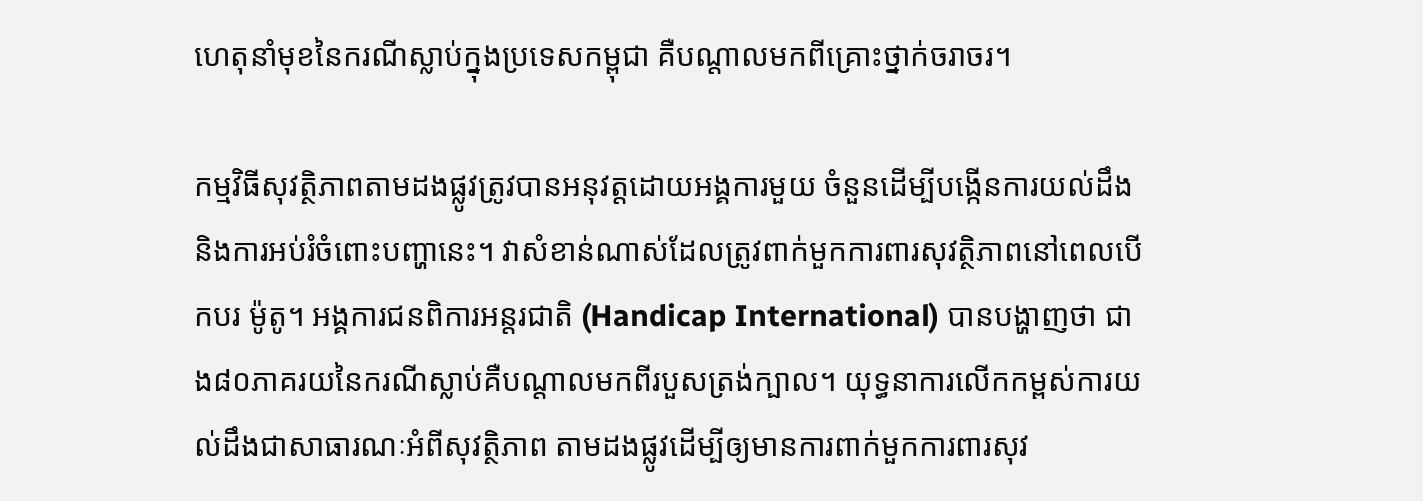ហេតុនាំមុខនៃករណីស្លាប់ក្នុងប្រទេសកម្ពុជា គឺបណ្តាលមកពីគ្រោះថ្នាក់ចរាចរ។

កម្មវិធីសុវត្ថិភាពតាមដងផ្លូវត្រូវបានអនុវត្តដោយអង្គការមួយ ចំនួនដើម្បីបង្កើនការយល់ដឹង និងការអប់រំចំពោះបញ្ហានេះ។ វាសំខាន់ណាស់ដែលត្រូវពាក់មួកការពារសុវត្ថិភាពនៅពេលបើកបរ ម៉ូតូ។ អង្គការជនពិការអន្តរជាតិ (Handicap International) បានបង្ហាញថា ជាង៨០ភាគរយនៃករណីស្លាប់គឺបណ្តាលមកពីរបួសត្រង់ក្បាល។ យុទ្ធនាការលើកកម្ពស់ការយល់ដឹងជាសាធារណៈអំពីសុវត្ថិភាព តាមដងផ្លូវដើម្បីឲ្យមានការពាក់មួកការពារសុវ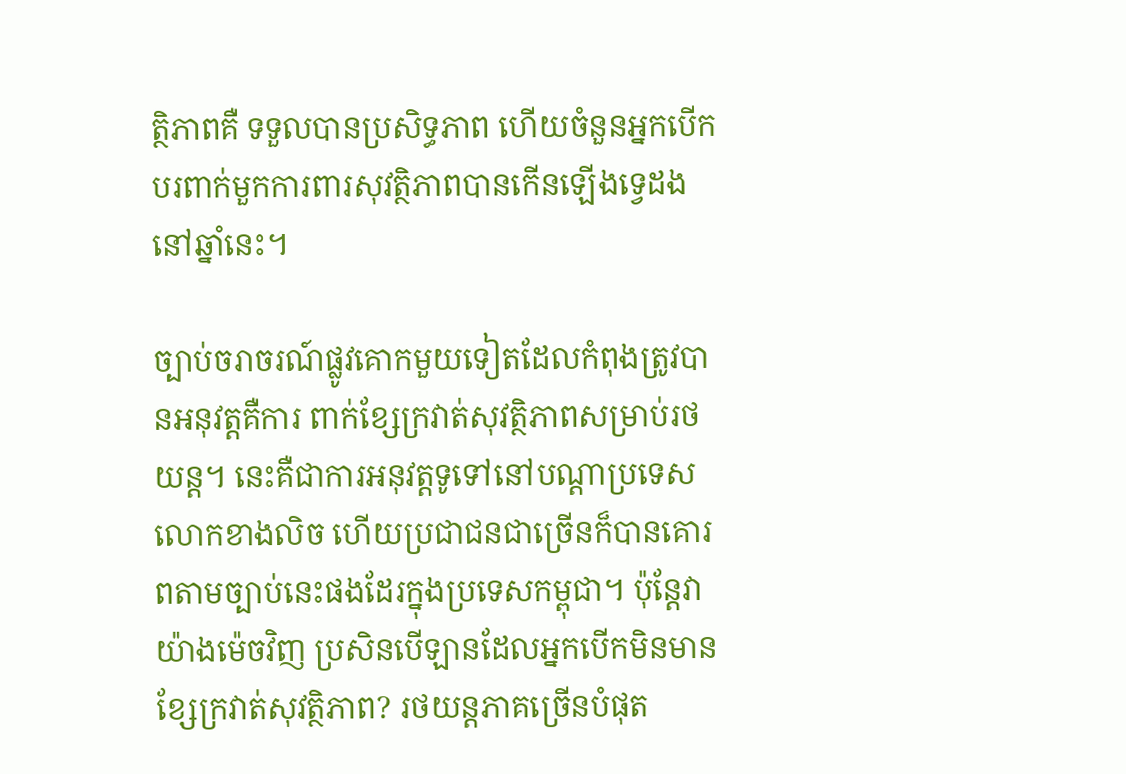ត្ថិភាពគឺ ទទួលបានប្រសិទ្ធភាព ហើយចំនួនអ្នកបើកបរពាក់មួកការពារសុវត្ថិភាពបានកើនឡើងទ្វេដង នៅឆ្នាំនេះ។

ច្បាប់ចរាចរណ៍ផ្លូវគោកមួយទៀតដែលកំពុងត្រូវបានអនុវត្តគឺការ ពាក់ខ្សែក្រវាត់សុវត្ថិភាពសម្រាប់រថយន្ត។ នេះគឺជាការអនុវត្តទូទៅនៅបណ្តាប្រទេសលោកខាងលិច ហើយប្រជាជនជាច្រើនក៏បានគោរពតាមច្បាប់នេះផងដែរក្នុងប្រទេសកម្ពុជា។ ប៉ុន្តែវាយ៉ាងម៉េចវិញ ប្រសិនបើឡានដែលអ្នកបើកមិនមានខ្សែក្រវាត់សុវត្ថិភាព? រថយន្តភាគច្រើនបំផុត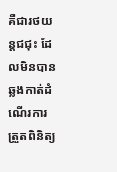គឺជារថយន្តជជុះ ដែលមិនបានឆ្លងកាត់ដំណើរការត្រួតពិនិត្យ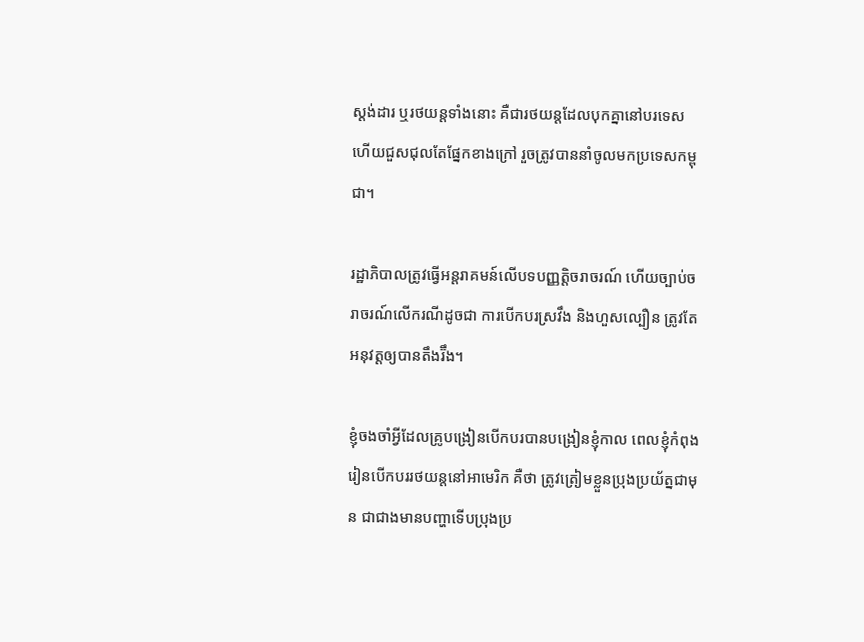ស្តង់ដារ ឬរថយន្តទាំងនោះ គឺជារថយន្តដែលបុកគ្នានៅបរទេស ហើយជួសជុលតែផ្នែកខាងក្រៅ រួចត្រូវបាននាំចូលមកប្រទេសកម្ពុជា។

រដ្ឋាភិបាលត្រូវធ្វើអន្តរាគមន៍លើបទបញ្ញត្តិចរាចរណ៍ ហើយច្បាប់ចរាចរណ៍លើករណីដូចជា ការបើកបរស្រវឹង និងហួសល្បឿន ត្រូវតែអនុវត្តឲ្យបានតឹងរ៊ឹង។

ខ្ញុំចងចាំអ្វីដែលគ្រូបង្រៀនបើកបរបានបង្រៀនខ្ញុំកាល ពេលខ្ញុំកំពុងរៀនបើកបររថយន្តនៅអាមេរិក គឺថា ត្រូវត្រៀមខ្លួនប្រុងប្រយ័ត្នជាមុន ជាជាងមានបញ្ហាទើបប្រុងប្រ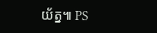យ័ត្ន៕ PS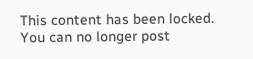This content has been locked. You can no longer post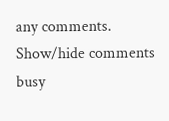any comments.
Show/hide comments
busy